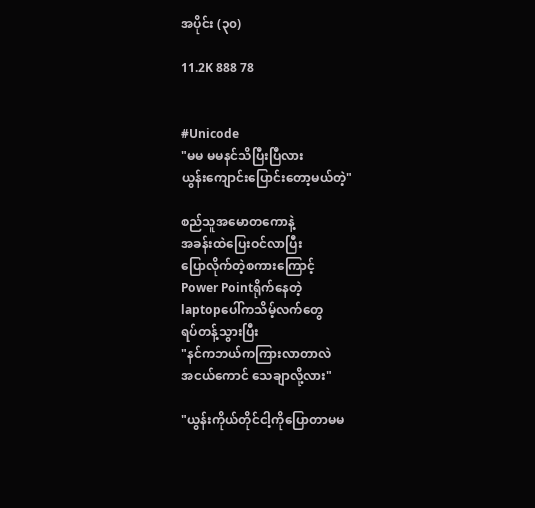အပိုင်း (၃၀)

11.2K 888 78


#Unicode
"မမ မမနင်သိပြီးပြီလား
ယွန်းကျောင်းပြောင်းတော့မယ်တဲ့"

စည်သူအမောတကောနဲ့
အခန်းထဲပြေးဝင်လာပြီး
ပြောလိုက်တဲ့စကားကြောင့်
Power Pointရိုက်နေတဲ့
laptopပေါ်ကသိမ့်လက်တွေ
ရပ်တန့်သွားပြီး
"နင်ကဘယ်ကကြားလာတာလဲ
အငယ်ကောင် သေချာလို့လား"

"ယွန်းကိုယ်တိုင်ငါ့ကိုပြောတာမမ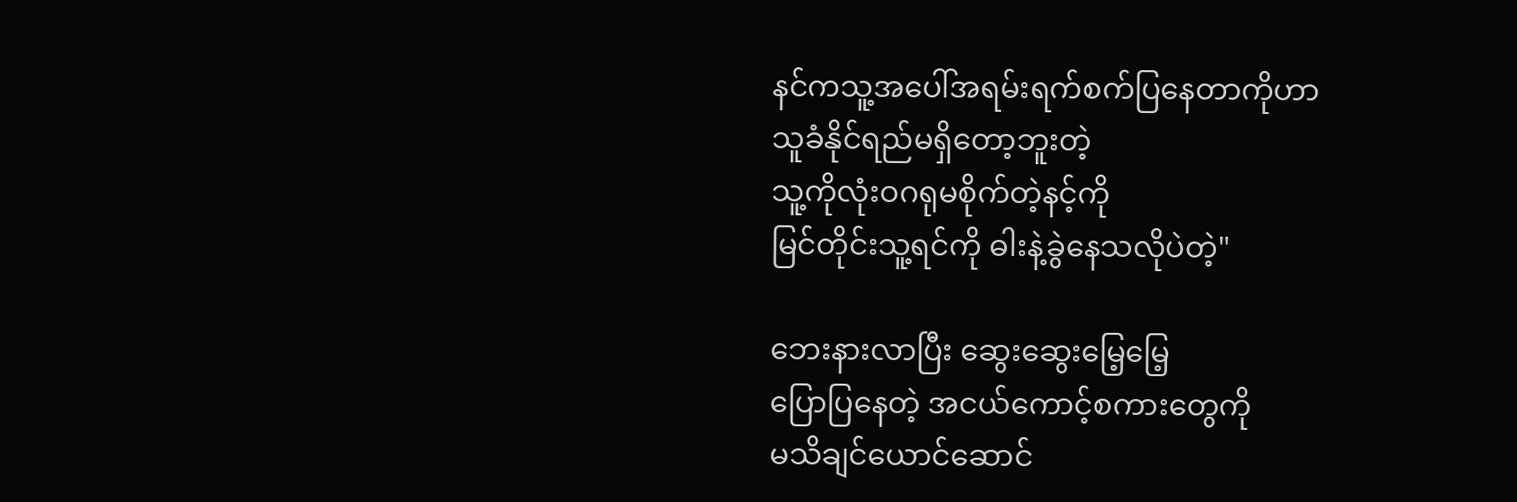နင်ကသူ့အပေါ်အရမ်းရက်စက်ပြနေတာကိုဟာ
သူခံနိုင်ရည်မရှိတော့ဘူးတဲ့
သူ့ကိုလုံးဝဂရုမစိုက်တဲ့နင့်ကို
မြင်တိုင်းသူ့ရင်ကို ဓါးနဲ့ခွဲနေသလိုပဲတဲ့"

ဘေးနားလာပြီး ဆွေးဆွေးမြေ့မြေ့
ပြောပြနေတဲ့ အငယ်ကောင့်စကားတွေကို
မသိချင်ယောင်ဆောင်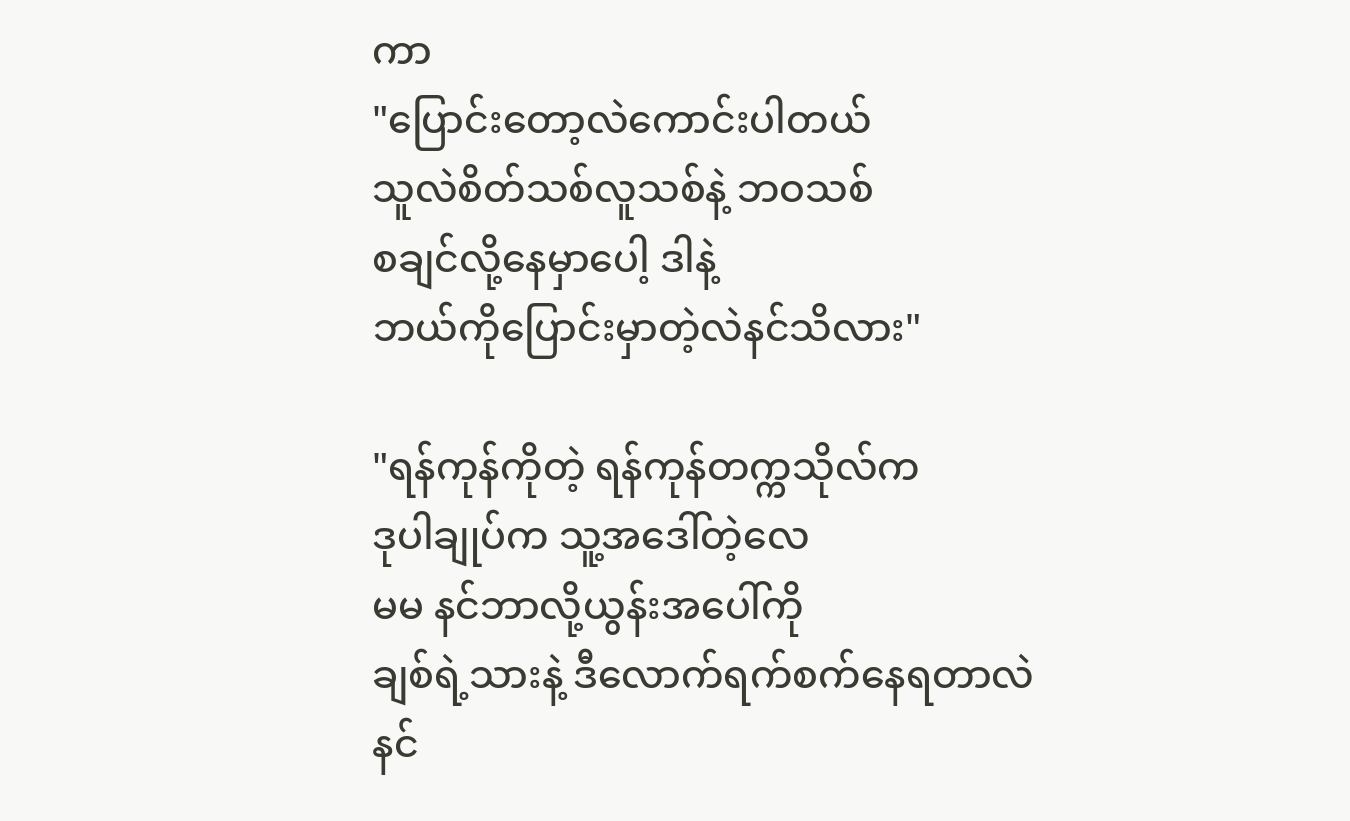ကာ
"ပြောင်းတော့လဲကောင်းပါတယ်
သူလဲစိတ်သစ်လူသစ်နဲ့ ဘဝသစ်
စချင်လို့နေမှာပေါ့ ဒါနဲ့
ဘယ်ကိုပြောင်းမှာတဲ့လဲနင်သိလား"

"ရန်ကုန်ကိုတဲ့ ရန်ကုန်တက္ကသိုလ်က
ဒုပါချုပ်က သူ့အဒေါ်တဲ့လေ
မမ နင်ဘာလို့ယွန်းအပေါ်ကို
ချစ်ရဲ့သားနဲ့ ဒီလောက်ရက်စက်နေရတာလဲ
နင်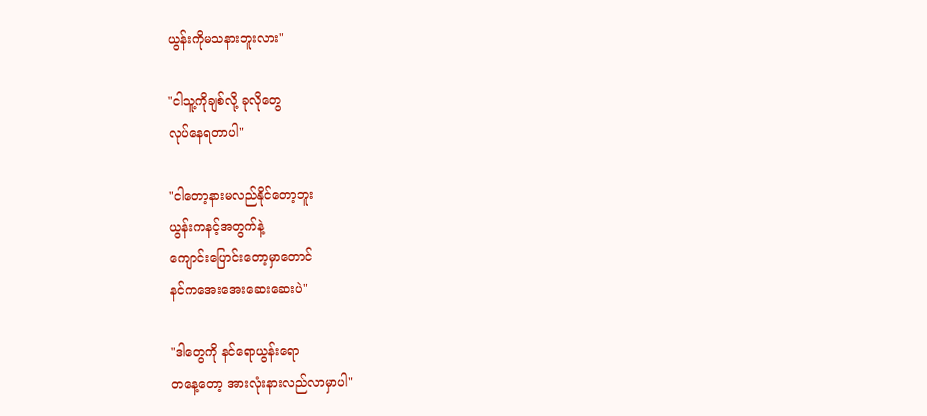ယွန်းကိုမသနားဘူးလား"

"ငါသူ့ကိုချစ်လို့ ခုလိုတွေ
လုပ်နေရတာပါ"

"ငါတော့နားမလည်နိုင်တော့ဘူး
ယွန်းကနင့်အတွက်နဲ့
ကျောင်းပြောင်းတော့မှာတောင်
နင်ကအေးအေးဆေးဆေးပဲ"

"ဒါတွေကို နင်ရောယွန်းရော
တနေ့တော့ အားလုံးနားလည်လာမှာပါ"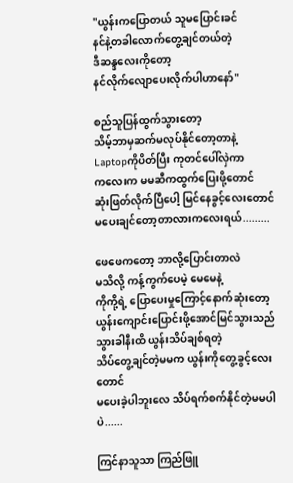"ယွန်းကပြောတယ် သူမပြောင်းခင်
နင်နဲ့တခါလောက်တွေ့ချင်တယ်တဲ့
ဒီဆန္ဒလေးကိုတော့
နင်လိုက်လျောပေးလိုက်ပါဟာနော်"

စည်သူပြန်ထွက်သွားတော့
သိမ့်ဘာမှဆက်မလုပ်နိုင်တော့တာနဲ့
Laptopကိုပိတ်ပြီး ကုတင်ပေါ်လှဲကာ
ကလေးက မမဆီကထွက်ပြေးဖို့တောင်
ဆုံးဖြတ်လိုက်ပြီပေါ့ မြင်နေခွင့်လေးတောင်
မပေးချင်တော့တာလားကလေးရယ်.........

ဖေဖေကတော့ ဘာလို့ပြောင်းတာလဲ
မသိလို့ ကန့်ကွက်ပေမဲ့ မေမေနဲ့
ကိုကို့ရဲ့ ပြောပေးမှုကြောင့်နောက်ဆုံးတော့
ယွန်းကျောင်းပြောင်းဖို့အောင်မြင်သွားသည်
သွားခါနီးထိ‌ ယွန်းသိပ်ချစ်ရတဲ့
သိပ်တွေ့ချင်တဲ့မမက ယွန်းကိုတွေ့ခွင့်လေးတောင်
မပေးခဲ့ပါဘူးလေ သိပ်ရက်စက်နိုင်တဲ့မမပါပဲ......

ကြင်နာသူသာ ကြည်ဖြူ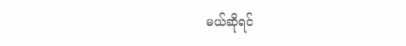မယ်ဆိုရင်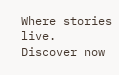Where stories live. Discover now